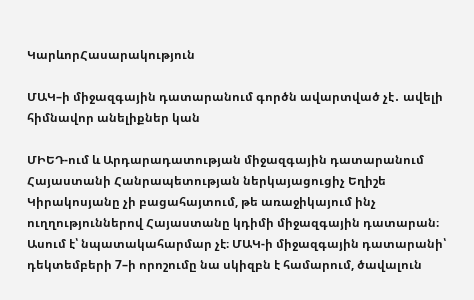ԿարևորՀասարակություն

ՄԱԿ–ի միջազգային դատարանում գործն ավարտված չէ․ ավելի հիմնավոր անելիքներ կան

ՄԻԵԴ-ում և Արդարադատության միջազգային դատարանում Հայաստանի Հանրապետության ներկայացուցիչ Եղիշե Կիրակոսյանը չի բացահայտում, թե առաջիկայում ինչ ուղղություններով Հայաստանը կդիմի միջազգային դատարան։ Ասում է՝ նպատակահարմար չէ։ ՄԱԿ-ի միջազգային դատարանի՝ դեկտեմբերի 7–ի որոշումը նա սկիզբն է համարում, ծավալուն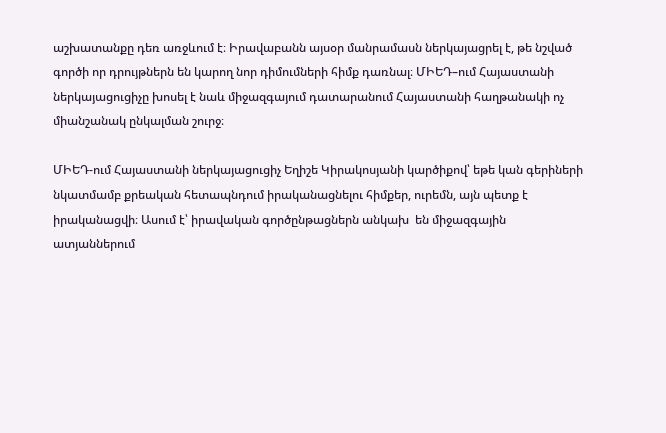աշխատանքը դեռ առջևում է։ Իրավաբանն այսօր մանրամասն ներկայացրել է, թե նշված գործի որ դրույթներն են կարող նոր դիմումների հիմք դառնալ։ ՄԻԵԴ–ում Հայաստանի ներկայացուցիչը խոսել է նաև միջազգայում դատարանում Հայաստանի հաղթանակի ոչ միանշանակ ընկալման շուրջ։

ՄԻԵԴ-ում Հայաստանի ներկայացուցիչ Եղիշե Կիրակոսյանի կարծիքով՝ եթե կան գերիների նկատմամբ քրեական հետապնդում իրականացնելու հիմքեր, ուրեմն, այն պետք է իրականացվի։ Ասում է՝ իրավական գործընթացներն անկախ  են միջազգային ատյաններում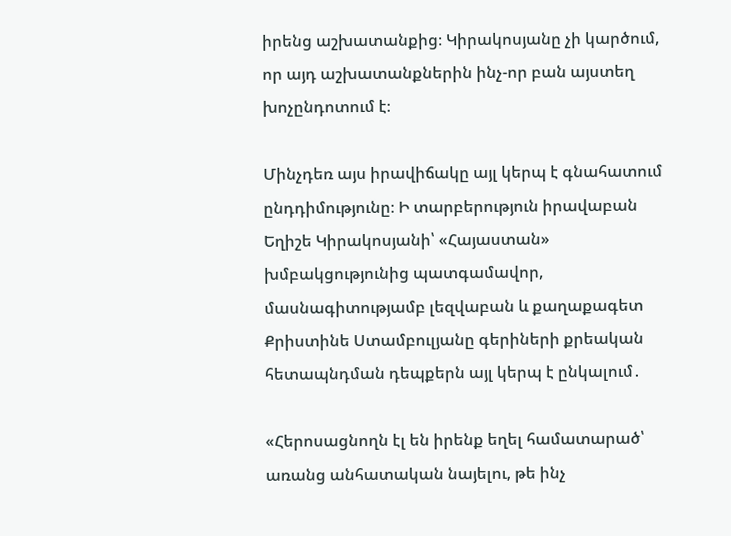իրենց աշխատանքից։ Կիրակոսյանը չի կարծում, որ այդ աշխատանքներին ինչ-որ բան այստեղ խոչընդոտում է։

Մինչդեռ այս իրավիճակը այլ կերպ է գնահատում ընդդիմությունը։ Ի տարբերություն իրավաբան  Եղիշե Կիրակոսյանի՝ «Հայաստան» խմբակցությունից պատգամավոր, մասնագիտությամբ լեզվաբան և քաղաքագետ Քրիստինե Ստամբուլյանը գերիների քրեական հետապնդման դեպքերն այլ կերպ է ընկալում․

«Հերոսացնողն էլ են իրենք եղել համատարած՝ առանց անհատական նայելու, թե ինչ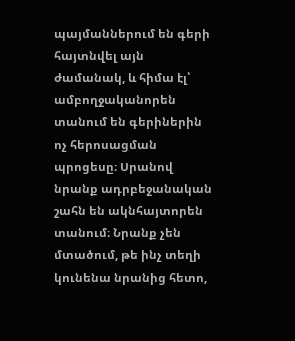պայմաններում են գերի հայտնվել այն ժամանակ, և հիմա էլ՝ ամբողջականորեն տանում են գերիներին ոչ հերոսացման պրոցեսը։ Սրանով նրանք ադրբեջանական շահն են ակնհայտորեն տանում։ Նրանք չեն մտածում, թե ինչ տեղի կունենա նրանից հետո,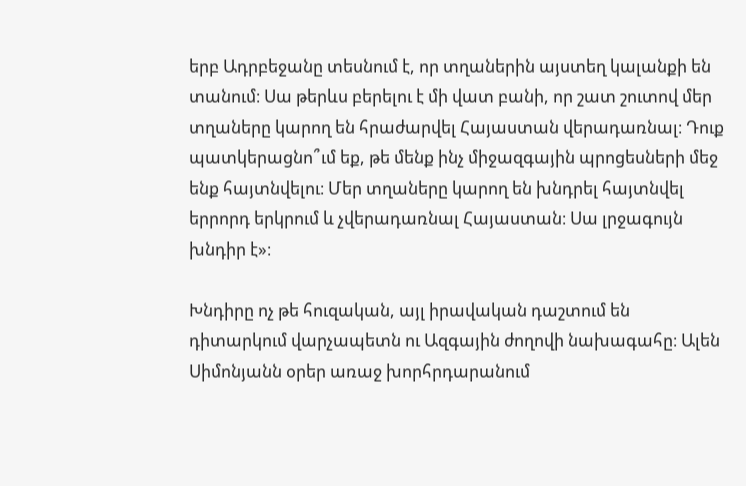երբ Ադրբեջանը տեսնում է, որ տղաներին այստեղ կալանքի են տանում։ Սա թերևս բերելու է մի վատ բանի, որ շատ շուտով մեր տղաները կարող են հրաժարվել Հայաստան վերադառնալ։ Դուք պատկերացնո՞ւմ եք, թե մենք ինչ միջազգային պրոցեսների մեջ ենք հայտնվելու։ Մեր տղաները կարող են խնդրել հայտնվել երրորդ երկրում և չվերադառնալ Հայաստան։ Սա լրջագույն խնդիր է»։

Խնդիրը ոչ թե հուզական, այլ իրավական դաշտում են դիտարկում վարչապետն ու Ազգային ժողովի նախագահը։ Ալեն Սիմոնյանն օրեր առաջ խորհրդարանում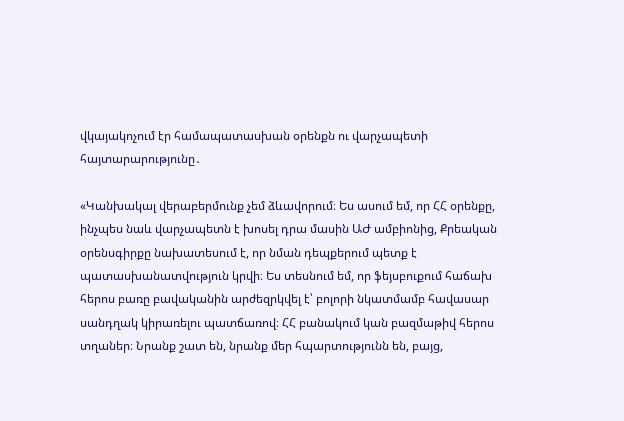վկայակոչում էր համապատասխան օրենքն ու վարչապետի հայտարարությունը․

«Կանխակալ վերաբերմունք չեմ ձևավորում։ Ես ասում եմ, որ ՀՀ օրենքը, ինչպես նաև վարչապետն է խոսել դրա մասին ԱԺ ամբիոնից, Քրեական օրենսգիրքը նախատեսում է, որ նման դեպքերում պետք է պատասխանատվություն կրվի։ Ես տեսնում եմ, որ ֆեյսբուքում հաճախ հերոս բառը բավականին արժեզրկվել է՝ բոլորի նկատմամբ հավասար սանդղակ կիրառելու պատճառով։ ՀՀ բանակում կան բազմաթիվ հերոս տղաներ։ Նրանք շատ են, նրանք մեր հպարտությունն են, բայց,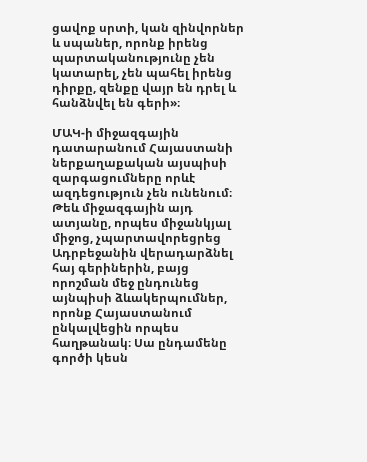ցավոք սրտի, կան զինվորներ և սպաներ, որոնք իրենց պարտականությունը չեն կատարել, չեն պահել իրենց դիրքը, զենքը վայր են դրել և հանձնվել են գերի»։

ՄԱԿ-ի միջազգային դատարանում Հայաստանի ներքաղաքական այսպիսի զարգացումները որևէ ազդեցություն չեն ունենում։ Թեև միջազգային այդ ատյանը, որպես միջանկյալ միջոց, չպարտավորեցրեց Ադրբեջանին վերադարձնել հայ գերիներին, բայց որոշման մեջ ընդունեց  այնպիսի ձևակերպումներ, որոնք Հայաստանում ընկալվեցին որպես հաղթանակ։ Սա ընդամենը գործի կեսն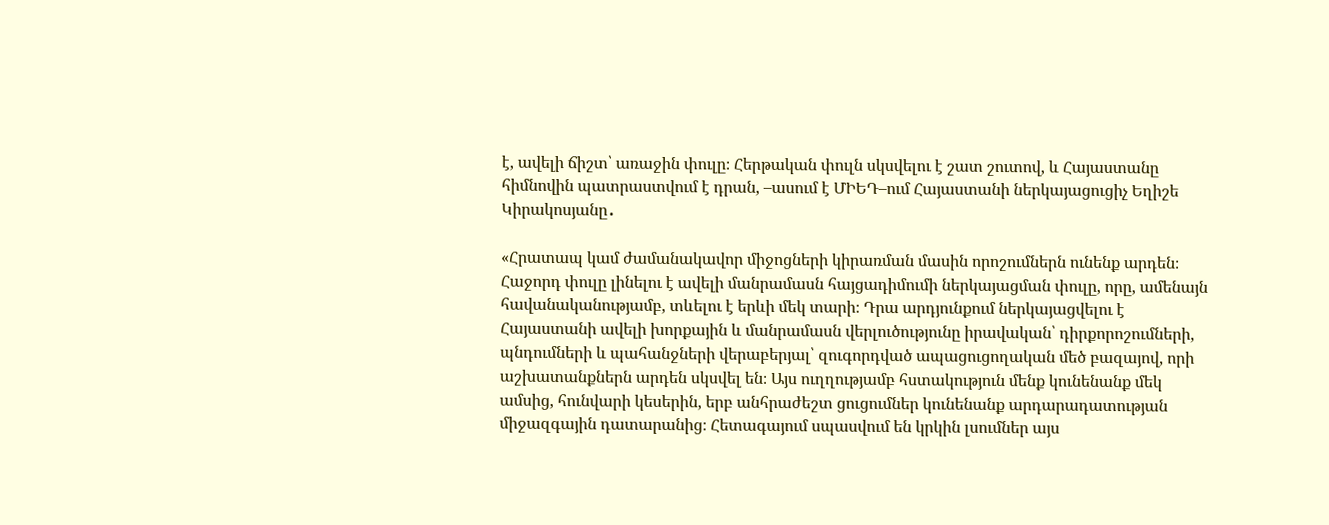է, ավելի ճիշտ՝ առաջին փուլը։ Հերթական փուլն սկսվելու է շատ շուտով, և Հայաստանը հիմնովին պատրաստվում է դրան, –ասում է ՄԻԵԴ–ում Հայաստանի ներկայացուցիչ Եղիշե Կիրակոսյանը․

«Հրատապ կամ ժամանակավոր միջոցների կիրառման մասին որոշումներն ունենք արդեն։ Հաջորդ փուլը լինելու է ավելի մանրամասն հայցադիմումի ներկայացման փուլը, որը, ամենայն հավանականությամբ, տևելու է երևի մեկ տարի։ Դրա արդյունքում ներկայացվելու է Հայաստանի ավելի խորքային և մանրամասն վերլուծությունը իրավական՝ դիրքորոշումների, պնդումների և պահանջների վերաբերյալ՝ զուգորդված ապացուցողական մեծ բազայով, որի աշխատանքներն արդեն սկսվել են։ Այս ուղղությամբ հստակություն մենք կունենանք մեկ ամսից, հունվարի կեսերին, երբ անհրաժեշտ ցուցումներ կունենանք արդարադատության միջազգային դատարանից։ Հետագայում սպասվում են կրկին լսումներ այս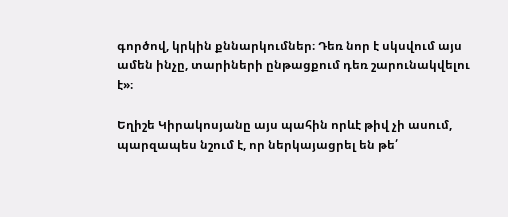գործով, կրկին քննարկումներ։ Դեռ նոր է սկսվում այս ամեն ինչը, տարիների ընթացքում դեռ շարունակվելու է»։

Եղիշե Կիրակոսյանը այս պահին որևէ թիվ չի ասում, պարզապես նշում է, որ ներկայացրել են թե՛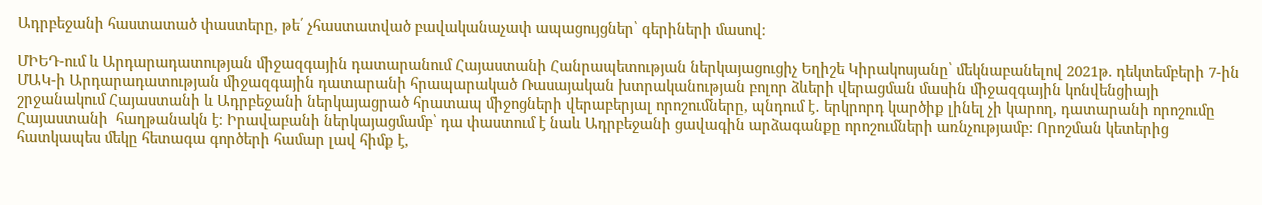Ադրբեջանի հաստատած փաստերը, թե՛ չհաստատված բավականաչափ ապացույցներ՝ գերիների մասով։

ՄԻԵԴ-ում և Արդարադատության միջազգային դատարանում Հայաստանի Հանրապետության ներկայացուցիչ Եղիշե Կիրակոսյանը՝ մեկնաբանելով 2021թ. դեկտեմբերի 7-ին ՄԱԿ-ի Արդարադատության միջազգային դատարանի հրապարակած Ռասայական խտրականության բոլոր ձևերի վերացման մասին միջազգային կոնվենցիայի շրջանակում Հայաստանի և Ադրբեջանի ներկայացրած հրատապ միջոցների վերաբերյալ որոշումները, պնդում է․ երկրորդ կարծիք լինել չի կարող, դատարանի որոշումը Հայաստանի  հաղթանակն է։ Իրավաբանի ներկայացմամբ՝ դա փաստում է նաև Ադրբեջանի ցավագին արձագանքը որոշումների առնչությամբ: Որոշման կետերից հատկապես մեկը հետագա գործերի համար լավ հիմք է,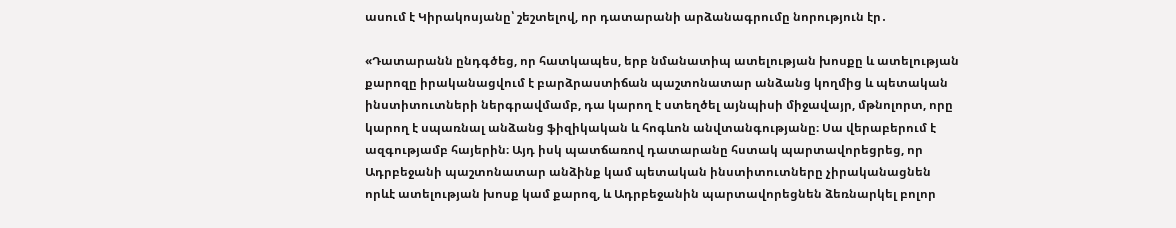ասում է Կիրակոսյանը՝ շեշտելով, որ դատարանի արձանագրումը նորություն էր․

«Դատարանն ընդգծեց, որ հատկապես, երբ նմանատիպ ատելության խոսքը և ատելության քարոզը իրականացվում է բարձրաստիճան պաշտոնատար անձանց կողմից և պետական ինստիտուտների ներգրավմամբ, դա կարող է ստեղծել այնպիսի միջավայր, մթնոլորտ, որը կարող է սպառնալ անձանց ֆիզիկական և հոգևոն անվտանգությանը։ Սա վերաբերում է ազգությամբ հայերին։ Այդ իսկ պատճառով դատարանը հստակ պարտավորեցրեց, որ Ադրբեջանի պաշտոնատար անձինք կամ պետական ինստիտուտները չիրականացնեն որևէ ատելության խոսք կամ քարոզ, և Ադրբեջանին պարտավորեցնեն ձեռնարկել բոլոր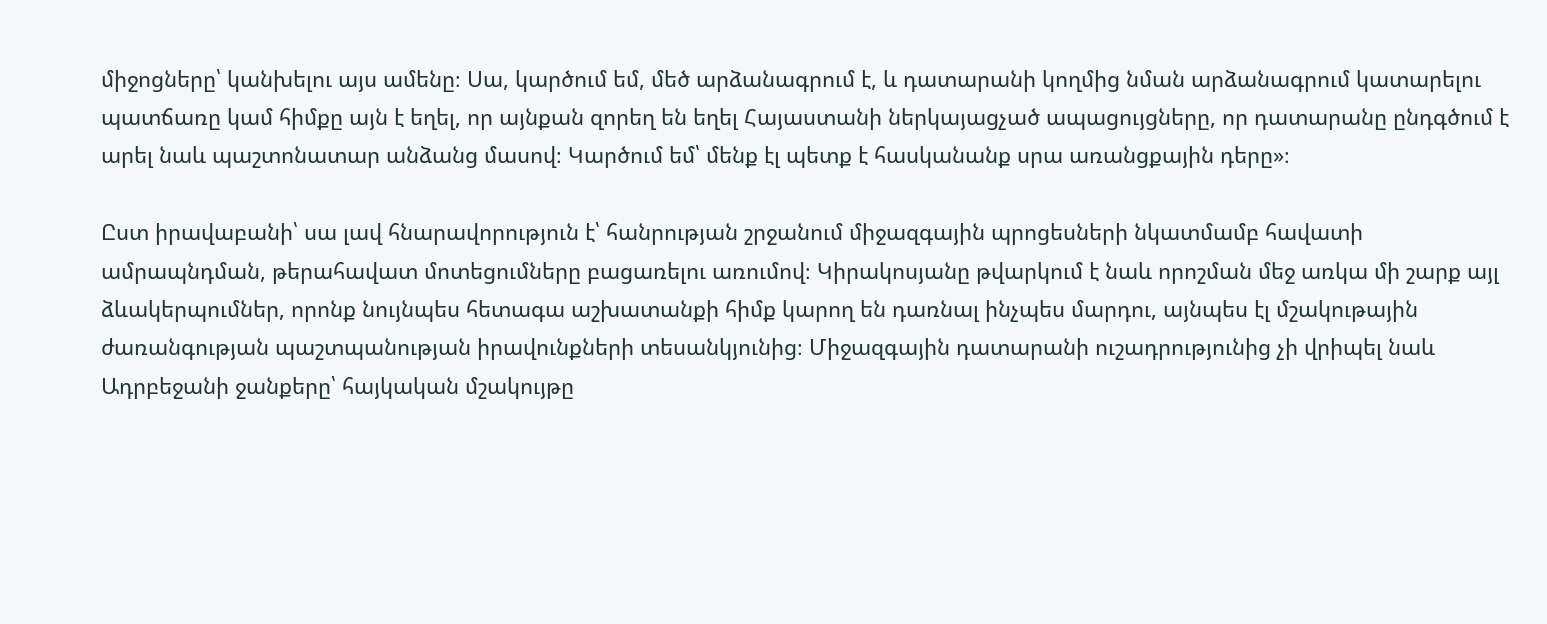միջոցները՝ կանխելու այս ամենը։ Սա, կարծում եմ, մեծ արձանագրում է, և դատարանի կողմից նման արձանագրում կատարելու պատճառը կամ հիմքը այն է եղել, որ այնքան զորեղ են եղել Հայաստանի ներկայացչած ապացույցները, որ դատարանը ընդգծում է արել նաև պաշտոնատար անձանց մասով։ Կարծում եմ՝ մենք էլ պետք է հասկանանք սրա առանցքային դերը»։

Ըստ իրավաբանի՝ սա լավ հնարավորություն է՝ հանրության շրջանում միջազգային պրոցեսների նկատմամբ հավատի ամրապնդման, թերահավատ մոտեցումները բացառելու առումով։ Կիրակոսյանը թվարկում է նաև որոշման մեջ առկա մի շարք այլ ձևակերպումներ, որոնք նույնպես հետագա աշխատանքի հիմք կարող են դառնալ ինչպես մարդու, այնպես էլ մշակութային ժառանգության պաշտպանության իրավունքների տեսանկյունից։ Միջազգային դատարանի ուշադրությունից չի վրիպել նաև Ադրբեջանի ջանքերը՝ հայկական մշակույթը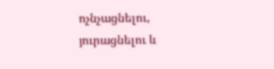ոչնչացնելու, յուրացնելու և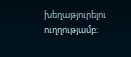խեղաթյուրելու ուղղությամբ։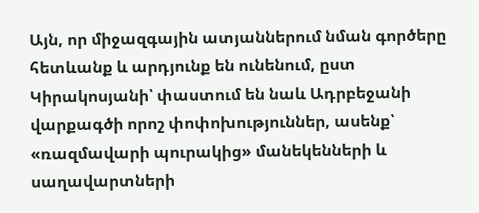Այն, որ միջազգային ատյաններում նման գործերը հետևանք և արդյունք են ունենում, ըստ Կիրակոսյանի՝ փաստում են նաև Ադրբեջանի վարքագծի որոշ փոփոխություններ, ասենք՝ «ռազմավարի պուրակից» մանեկենների և սաղավարտների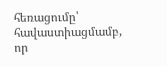հեռացումը՝ հավաստիացմամբ, որ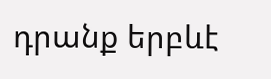դրանք երբևէ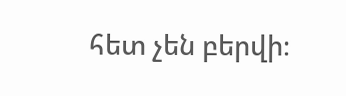հետ չեն բերվի։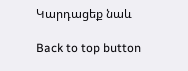Կարդացեք նաև

Back to top button